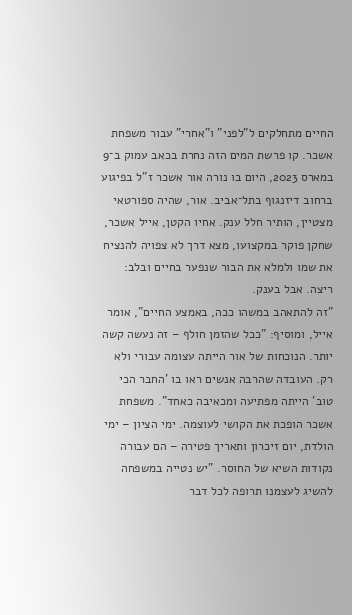החיים מתחלקים ל"לפני" ו"אחרי" עבור משפחת אשכר. קו פרשת המים הזה נחרת בכאב עמוק ב־9 במארס 2023, היום בו נורה אור אשכר ז"ל בפיגוע ברחוב דיזנגוף בתל־אביב. אור, שהיה ספורטאי מצטיין, הותיר חלל ענק. אחיו הקטן, אייל אשכר, שחקן פוקר במקצועו, מצא דרך לא צפויה להנציח את שמו ולמלא את הבור שנפער בחיים ובלב: ריצה. אבל בענק.
"זה להתאהב במשהו ככה, באמצע החיים", אומר אייל, ומוסיף: "ככל שהזמן חולף – זה נעשה קשה יותר. הנוכחות של אור הייתה עצומה עבורי ולא רק. העובדה שהרבה אנשים ראו בו 'החבר הכי טוב' הייתה מפתיעה ומכאיבה כאחד". משפחת אשכר הופכת את הקושי לעוצמה. ימי הציון – ימי הולדת, יום זיכרון ותאריך פטירה – הם עבורה נקודות השיא של החוסר. "יש נטייה במשפחה להשיג לעצמנו תרופה לכל דבר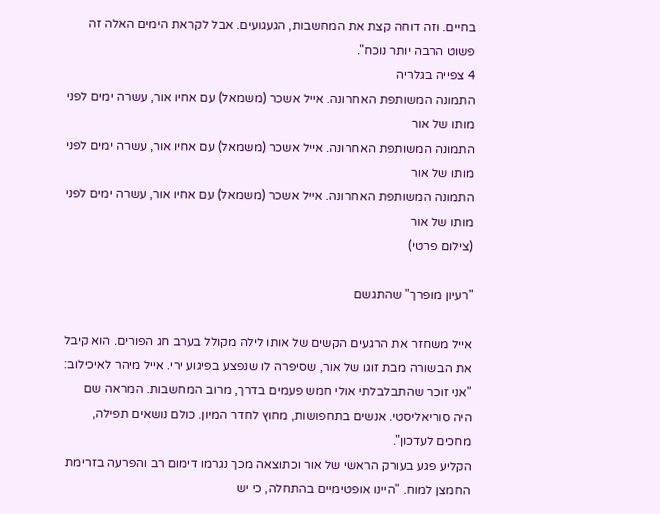בחיים. וזה דוחה קצת את המחשבות, הגעגועים. אבל לקראת הימים האלה זה פשוט הרבה יותר נוכח".
4 צפייה בגלריה
התמונה המשותפת האחרונה. אייל אשכר (משמאל) עם אחיו אור, עשרה ימים לפני מותו של אור
התמונה המשותפת האחרונה. אייל אשכר (משמאל) עם אחיו אור, עשרה ימים לפני מותו של אור
התמונה המשותפת האחרונה. אייל אשכר (משמאל) עם אחיו אור, עשרה ימים לפני מותו של אור
(צילום פרטי)

"רעיון מופרך" שהתגשם

אייל משחזר את הרגעים הקשים של אותו לילה מקולל בערב חג הפורים. הוא קיבל את הבשורה מבת זוגו של אור, שסיפרה לו שנפצע בפיגוע ירי. אייל מיהר לאיכילוב: "אני זוכר שהתבלבלתי אולי חמש פעמים בדרך, מרוב המחשבות. המראה שם היה סוריאליסטי. אנשים בתחפושות, מחוץ לחדר המיון. כולם נושאים תפילה, מחכים לעדכון".
הקליע פגע בעורק הראשי של אור וכתוצאה מכך נגרמו דימום רב והפרעה בזרימת החמצן למוח. "היינו אופטימיים בהתחלה, כי יש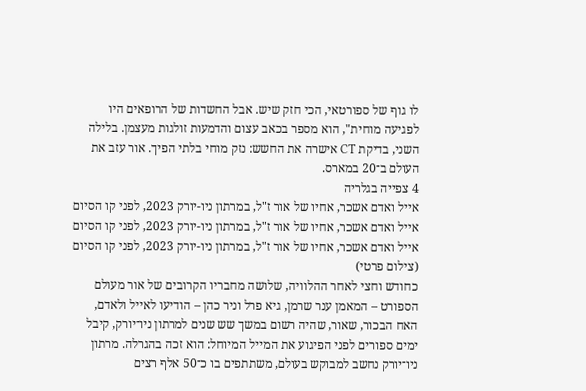לו גוף של ספורטאי, הכי חזק שיש. אבל החשדות של הרופאים היו לפגיעה מוחית", הוא מספר בכאב עצום והדמעות זולגות מעצמן. בלילה השני, בדיקת CT אישרה את החשש: נזק מוחי בלתי הפיך. אור עזב את העולם ב־20 במארס.
4 צפייה בגלריה
אייל ואדם אשכר, אחיו של אור ז"ל, במרתון ניו-יורק 2023, לפני קו הסיום
אייל ואדם אשכר, אחיו של אור ז"ל, במרתון ניו-יורק 2023, לפני קו הסיום
אייל ואדם אשכר, אחיו של אור ז"ל, במרתון ניו-יורק 2023, לפני קו הסיום
(צילום פרטי)
כחודש וחצי לאחר ההלוויה, שלושה מחבריו הקרובים של אור מעולם הספורט – המאמן ענר שרמן, גיא פרל וניר כהן – הודיעו לאייל ולאדם, האח הבכור, שאור, שהיה רשום במשך שש שנים למרתון ניו־יורק, קיבל ימים ספורים לפני הפיגוע את המייל המיוחל: הוא זכה בהגרלה. מרתון ניו־יורק נחשב למבוקש בעולם, משתתפים בו כ־50 אלף רצים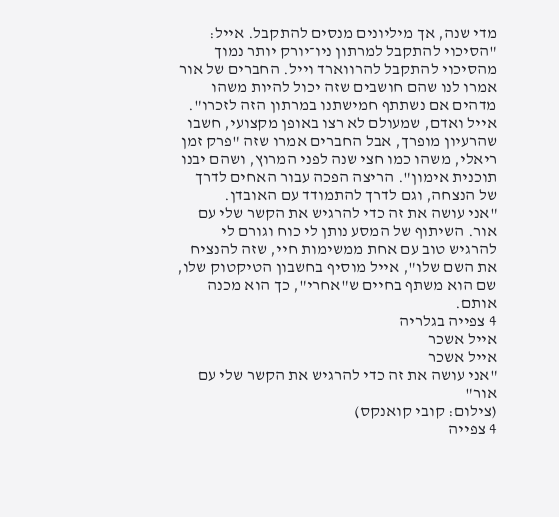מדי שנה, אך מיליונים מנסים להתקבל. אייל: "הסיכוי להתקבל למרתון ניו־יורק יותר נמוך מהסיכוי להתקבל להרווארד וייל. החברים של אור אמרו לנו שהם חושבים שזה יכול להיות משהו מדהים אם נשתתף חמישתנו במרתון הזה לזכרו".
אייל ואדם, שמעולם לא רצו באופן מקצועי, חשבו שהרעיון מופרך, אבל החברים אמרו שזה "פרק זמן ריאלי, משהו כמו חצי שנה לפני המרוץ, ושהם יבנו תוכנית אימון". הריצה הפכה עבור האחים לדרך של הנצחה, וגם לדרך להתמודד עם האובדן.
"אני עושה את זה כדי להרגיש את הקשר שלי עם אור. השיתוף של המסע נותן לי כוח וגורם לי להרגיש טוב עם אחת ממשימות חיי, שזה להנציח את השם שלו", אייל מוסיף בחשבון הטיקטוק שלו, שם הוא משתף בחיים ש"אחרי", כך הוא מכנה אותם.
4 צפייה בגלריה
אייל אשכר
אייל אשכר
"אני עושה את זה כדי להרגיש את הקשר שלי עם אור"
(צילום: קובי קואנקס)
4 צפייה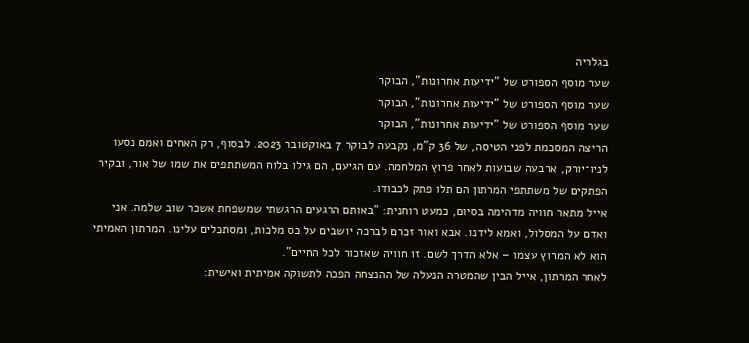בגלריה
שער מוסף הספורט של "ידיעות אחרונות", הבוקר
שער מוסף הספורט של "ידיעות אחרונות", הבוקר
שער מוסף הספורט של "ידיעות אחרונות", הבוקר
הריצה המסכמת לפני הטיסה, של 36 ק"מ, נקבעה לבוקר 7 באוקטובר 2023. לבסוף, רק האחים ואמם נסעו לניו־יורק, ארבעה שבועות לאחר פרוץ המלחמה. עם הגיעם, הם גילו בלוח המשתתפים את שמו של אור, ובקיר הפתקים של משתתפי המרתון הם תלו פתק לכבודו.
אייל מתאר חוויה מדהימה בסיום, כמעט רוחנית: "באותם הרגעים הרגשתי שמשפחת אשכר שוב שלמה. אני ואדם על המסלול, ואמא לידנו. אבא ואור זכרם לברכה יושבים על כס מלכות, ומסתכלים עלינו. המרתון האמיתי הוא לא המרוץ עצמו – אלא הדרך לשם. זו חוויה שאזכור לכל החיים".
לאחר המרתון, אייל הבין שהמטרה הנעלה של ההנצחה הפכה לתשוקה אמיתית ואישית: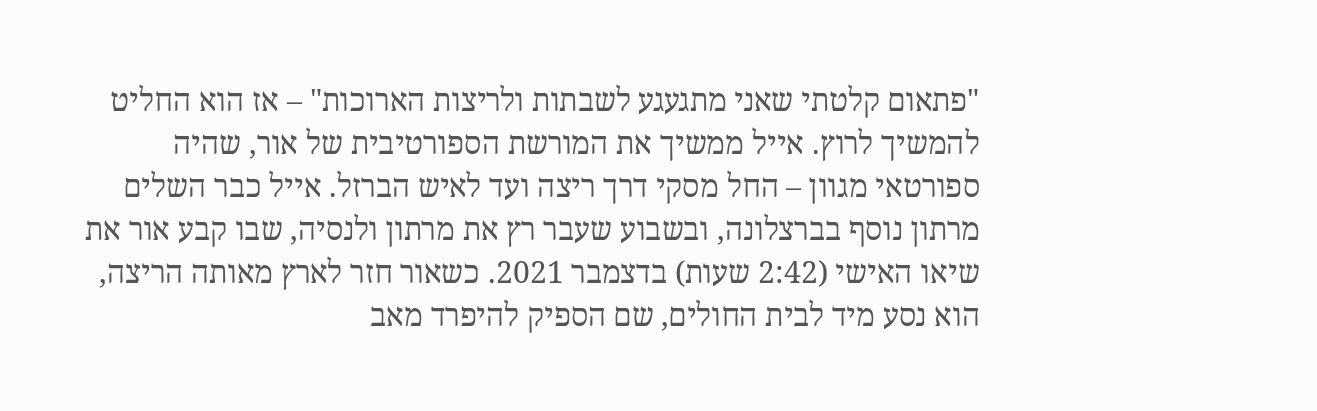"פתאום קלטתי שאני מתגעגע לשבתות ולריצות הארוכות" – אז הוא החליט להמשיך לרוץ. אייל ממשיך את המורשת הספורטיבית של אור, שהיה ספורטאי מגוון – החל מסקי דרך ריצה ועד לאיש הברזל. אייל כבר השלים מרתון נוסף בברצלונה, ובשבוע שעבר רץ את מרתון ולנסיה, שבו קבע אור את שיאו האישי (2:42 שעות) בדצמבר 2021. כשאור חזר לארץ מאותה הריצה, הוא נסע מיד לבית החולים, שם הספיק להיפרד מאב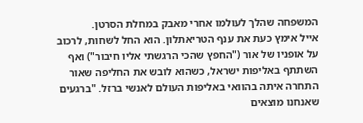המשפחה שהלך לעולמו אחרי מאבק במחלת הסרטן.
אייל אימץ כעת את ענף הטריאתלון. הוא החל לשחות, לרכוב על אופניו של אור ("החפץ שהכי הרגשתי אליו חיבור") ואף השתתף באליפות ישראל, כשהוא לובש את החליפה שאור התחרה איתה בהוואי באליפות העולם לאנשי ברזל. "ברגעים שאנחנו מוצאים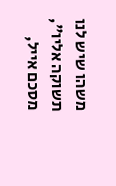משהו שיש לנו תשוקה אליו", מסכם אייל,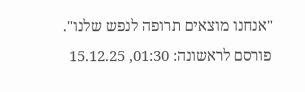"אנחנו מוצאים תרופה לנפש שלנו".
פורסם לראשונה: 01:30, 15.12.25